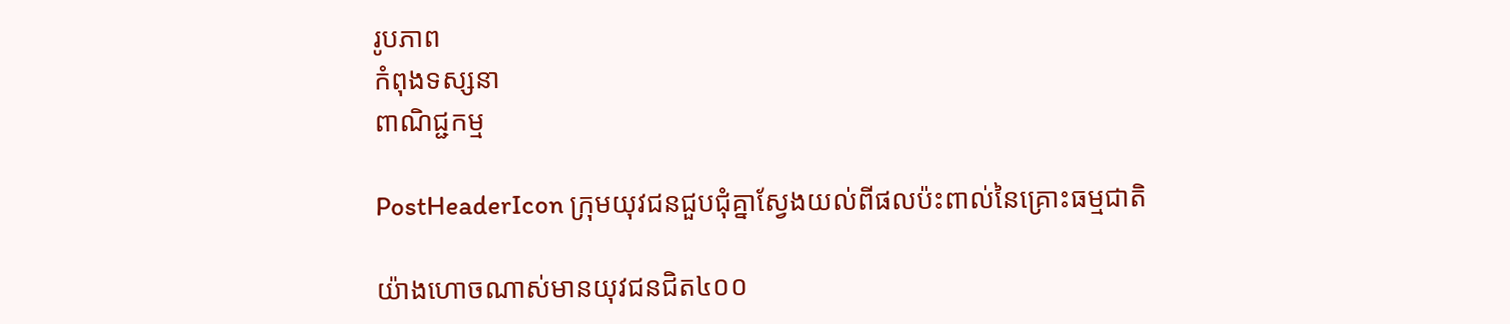រូបភាព
កំពុងទស្សនា
ពាណិជ្ជកម្ម

PostHeaderIcon ក្រុមយុវជនជួបជុំគ្នាស្វែងយល់ពីផលប៉ះពាល់នៃគ្រោះធម្មជាតិ

យ៉ាងហោចណាស់មានយុវជនជិត៤០០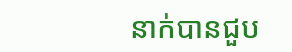នាក់បានជួប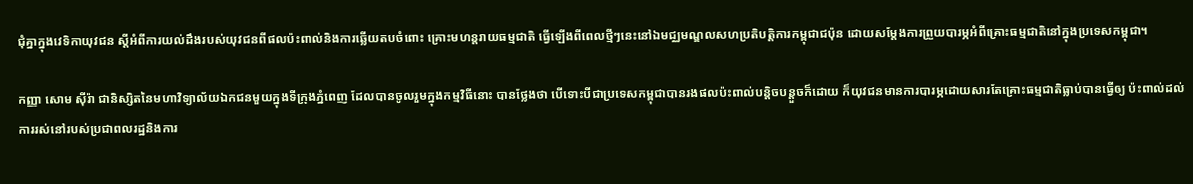ជុំគ្នាក្នុងវេទិកាយុវជន ស្ដីអំពីការយល់ដឹងរបស់យុវជនពីផលប៉ះពាល់និងការឆ្លើយតបចំពោះ គ្រោះមហន្តរាយធម្មជាតិ ធ្វើឡើងពីពេលថ្មីៗនេះនៅឯមជ្ឈមណ្ឌលសហប្រតិបត្តិការកម្ពុជាជប៉ុន ដោយសម្ដែងការព្រួយបារម្ភអំពីគ្រោះធម្មជាតិនៅក្នុងប្រទេសកម្ពុជា។

កញ្ញា សោម ស៊ីរ៉ា ជានិស្សិតនៃមហាវិទ្យាល័យឯកជនមួយក្នុងទីក្រុងភ្នំពេញ ដែលបានចូលរួមក្នុងកម្មវិធីនោះ បានថ្លែងថា បើទោះបីជាប្រទេសកម្ពុជាបានរងផលប៉ះពាល់បន្តិចបន្តួចក៏ដោយ ក៏យុវជនមានការបារម្ភដោយសារតែគ្រោះធម្មជាតិធ្លាប់បានធ្វើឲ្យ ប៉ះពាល់ដល់ការរស់នៅរបស់ប្រជាពលរដ្ឋនិងការ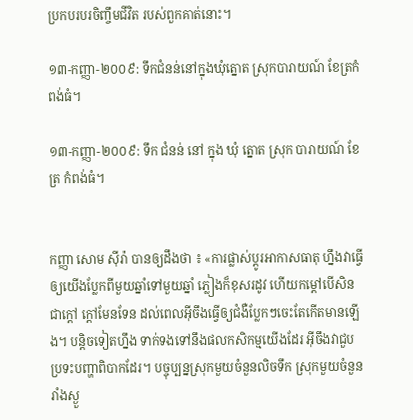ប្រកបរបរចិញ្ចឹមជីវិត របស់ពួកគាត់នោះ។

១៣-កញ្ញា-២០០៩: ទឹកជំនន់នៅក្នុងឃុំត្នោត ស្រុកបារាយណ៍ ខែត្រកំពង់ធំ។

១៣-កញ្ញា-២០០៩: ទឹក ជំនន់ នៅ ក្នុង ឃុំ ត្នោត ស្រុក បារាយណ៍ ខែត្រ កំពង់ធំ។


កញ្ញា សោម ស៊ីរ៉ា បានឲ្យដឹងថា ៖ «ការផ្លាស់ប្ដូរអាកាសធាតុ ហ្នឹងវាធ្វើឲ្យយើងប្លែកពីមួយឆ្នាំទៅមួយឆ្នាំ ភ្លៀងក៏ខុសរដូវ ហើយកម្ដៅបើសិនជាក្ដៅ ក្ដៅមែនទែន ដល់ពេលអ៊ីចឹងធ្វើឲ្យជំងឺប្លែកៗចេះតែកើតមានឡើង។ បន្តិចទៀតហ្នឹង ទាក់ទងទៅនឹងផលកសិកម្មយើងដែរ អ៊ីចឹងវាជួបប្រទះបញ្ហាពិបាកដែរ។ បច្ចុប្បន្នស្រុកមួយចំនួនលិចទឹក ស្រុកមួយចំនួនរាំងស្ងួ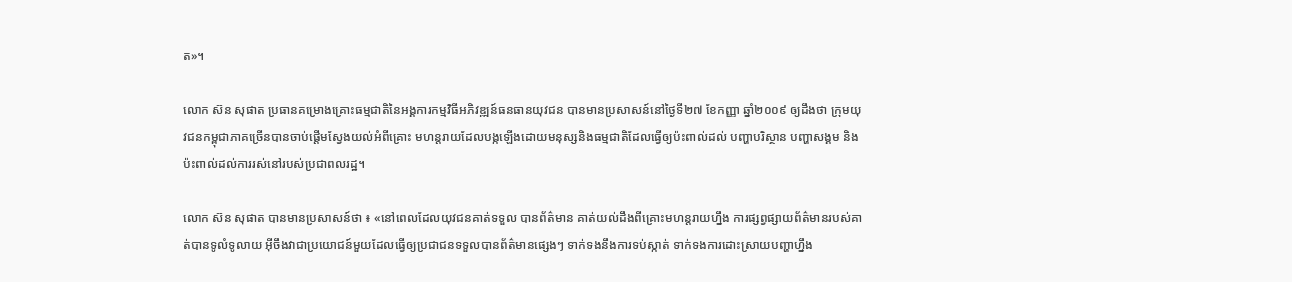ត»។

លោក ស៊ន សុផាត ប្រធានគម្រោងគ្រោះធម្មជាតិនៃអង្គការកម្មវិធីអភិវឌ្ឍន៍ធនធានយុវជន បានមានប្រសាសន៍នៅថ្ងៃទី២៧ ខែកញ្ញា ឆ្នាំ២០០៩ ឲ្យដឹងថា ក្រុមយុវជនកម្ពុជាភាគច្រើនបានចាប់ផ្ដើមស្វែងយល់អំពីគ្រោះ មហន្តរាយដែលបង្កឡើងដោយមនុស្សនិងធម្មជាតិដែលធ្វើឲ្យប៉ះពាល់ដល់ បញ្ហាបរិស្ថាន បញ្ហាសង្គម និងប៉ះពាល់ដល់ការរស់នៅរបស់ប្រជាពលរដ្ឋ។

លោក ស៊ន សុផាត បានមានប្រសាសន៍ថា ៖ «នៅពេលដែលយុវជនគាត់ទទួល បានព័ត៌មាន គាត់យល់ដឹងពីគ្រោះមហន្តរាយហ្នឹង ការផ្សព្វផ្សាយព័ត៌មានរបស់គាត់បានទូលំទូលាយ អ៊ីចឹងវាជាប្រយោជន៍មួយដែលធ្វើឲ្យប្រជាជនទទួលបានព័ត៌មានផ្សេងៗ ទាក់ទងនឹងការទប់ស្កាត់ ទាក់ទងការដោះស្រាយបញ្ហាហ្នឹង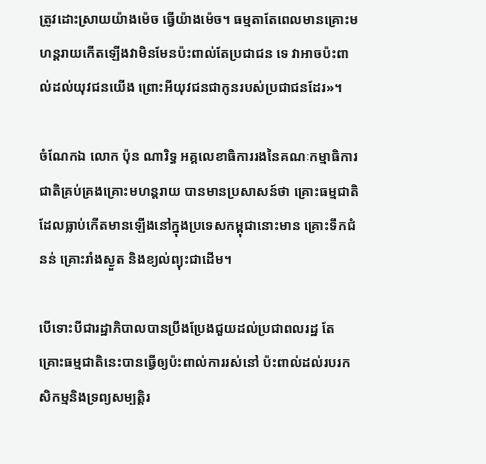ត្រូវដោះស្រាយយ៉ាងម៉េច ធ្វើយ៉ាងម៉េច។ ធម្មតាតែពេលមានគ្រោះមហន្តរាយកើតឡើងវាមិនមែនប៉ះពាល់តែប្រជាជន ទេ វាអាចប៉ះពាល់ដល់យុវជនយើង ព្រោះអីយុវជនជាកូនរបស់ប្រជាជនដែរ»។

ចំណែកឯ លោក ប៉ុន ណារិទ្ធ អគ្គលេខាធិការរងនៃគណៈកម្មាធិការជាតិគ្រប់គ្រងគ្រោះមហន្តរាយ បានមានប្រសាសន៍ថា គ្រោះធម្មជាតិដែលធ្លាប់កើតមានឡើងនៅក្នុងប្រទេសកម្ពុជានោះមាន គ្រោះទឹកជំនន់ គ្រោះរាំងស្ងួត និងខ្យល់ព្យុះជាដើម។

បើទោះបីជារដ្ឋាភិបាលបានប្រឹងប្រែងជួយដល់ប្រជាពលរដ្ឋ តែគ្រោះធម្មជាតិនេះបានធ្វើឲ្យប៉ះពាល់ការរស់នៅ ប៉ះពាល់ដល់របរកសិកម្មនិងទ្រព្យសម្បត្តិរ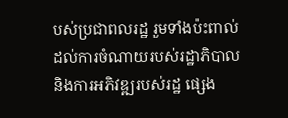បស់ប្រជាពលរដ្ឋ រួមទាំងប៉ះពាល់ដល់ការចំណាយរបស់រដ្ឋាភិបាលនិងការអភិវឌ្ឍរបស់រដ្ឋ ផ្សេង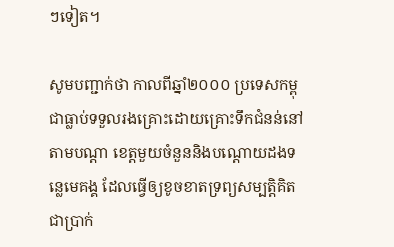ៗទៀត។

សូមបញ្ជាក់ថា កាលពីឆ្នាំ២០០០ ប្រទេសកម្ពុជាធ្លាប់ទទួលរងគ្រោះដោយគ្រោះទឹកជំនន់នៅតាមបណ្ដា ខេត្តមួយចំនួននិងបណ្ដោយដងទន្លេមេគង្គ ដែលធ្វើឲ្យខូចខាតទ្រព្យសម្បត្តិគិតជាប្រាក់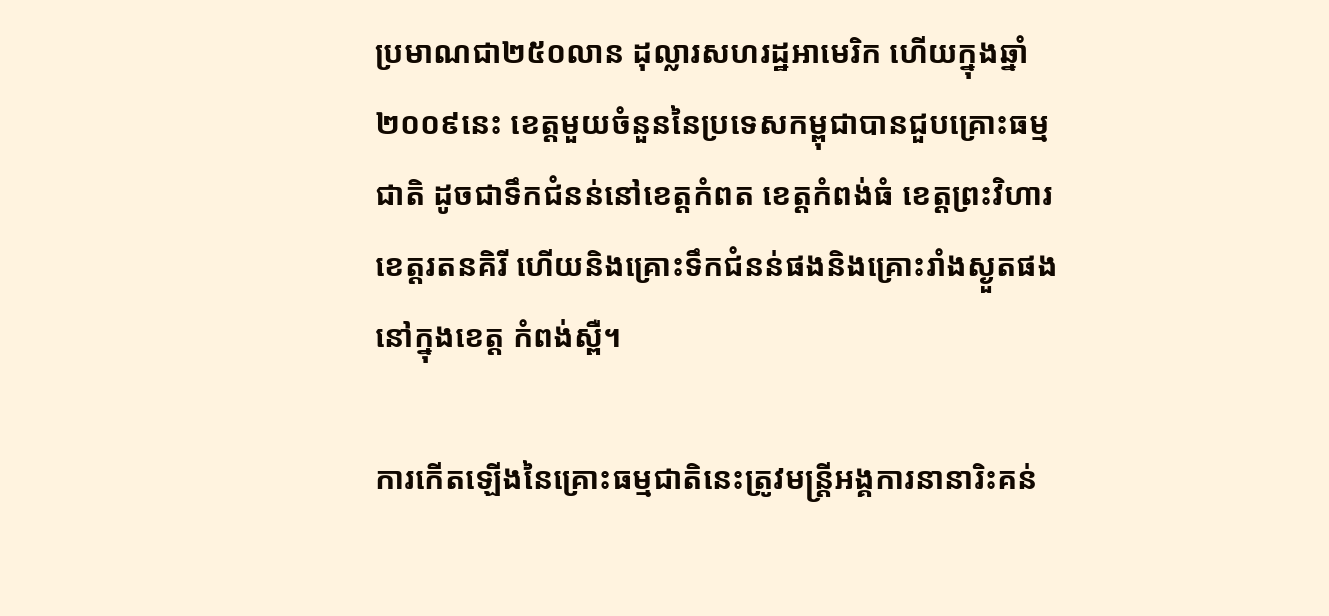ប្រមាណជា២៥០លាន ដុល្លារសហរដ្ឋអាមេរិក ហើយក្នុងឆ្នាំ២០០៩នេះ ខេត្តមួយចំនួននៃប្រទេសកម្ពុជាបានជួបគ្រោះធម្មជាតិ ដូចជាទឹកជំនន់នៅខេត្តកំពត ខេត្តកំពង់ធំ ខេត្តព្រះវិហារ ខេត្តរតនគិរី ហើយនិងគ្រោះទឹកជំនន់ផងនិងគ្រោះរាំងស្ងួតផងនៅក្នុងខេត្ត កំពង់ស្ពឺ។

ការកើតឡើងនៃគ្រោះធម្មជាតិនេះត្រូវមន្រ្តីអង្គការនានារិះគន់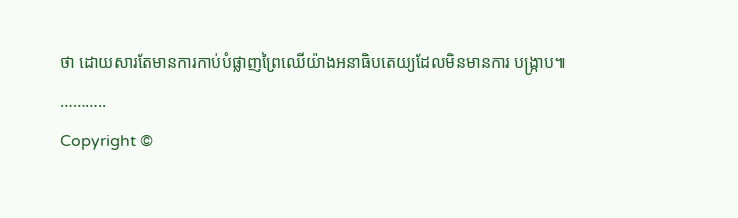ថា ដោយសារតែមានការកាប់បំផ្លាញព្រៃឈើយ៉ាងអនាធិបតេយ្យដែលមិនមានការ បង្រ្កាប៕
………..
Copyright ©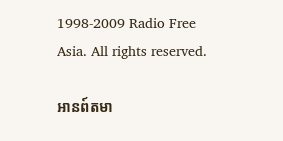1998-2009 Radio Free Asia. All rights reserved.

អានព៍តមា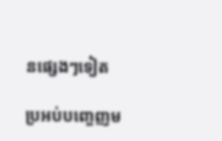នផ្សេងៗទៀត

ប្រអប់បញ្ចេញម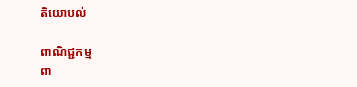តិយោបល់

ពាណិជ្ជកម្ម
ពា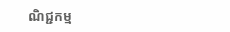ណិជ្ជកម្ម